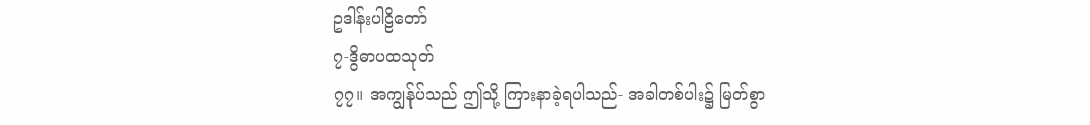ဥဒါန်းပါဠိတော်
၇-ဒွိဓာပထသုတ်
၇၇။ အကျွန်ုပ်သည် ဤသို့ ကြားနာခဲ့ရပါသည်- အခါတစ်ပါး၌ မြတ်စွာ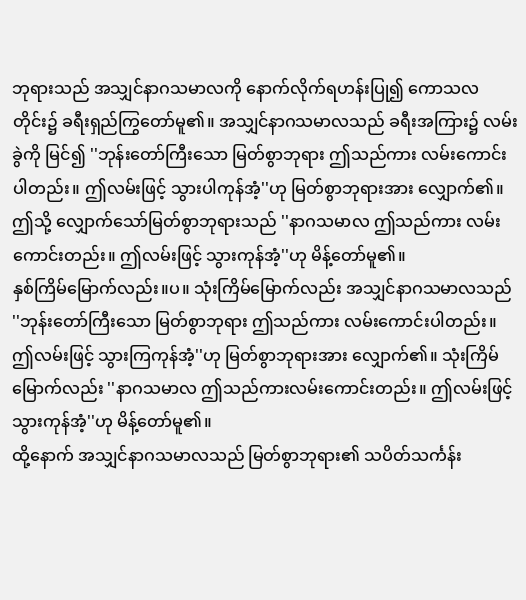ဘုရားသည် အသျှင်နာဂသမာလကို နောက်လိုက်ရဟန်းပြု၍ ကောသလတိုင်း၌ ခရီးရှည်ကြွတော်မူ၏။ အသျှင်နာဂသမာလသည် ခရီးအကြား၌ လမ်းခွဲကို မြင်၍ ''ဘုန်းတော်ကြီးသော မြတ်စွာဘုရား ဤသည်ကား လမ်းကောင်းပါတည်း။ ဤလမ်းဖြင့် သွားပါကုန်အံ့''ဟု မြတ်စွာဘုရားအား လျှောက်၏။ ဤသို့ လျှောက်သော်မြတ်စွာဘုရားသည် ''နာဂသမာလ ဤသည်ကား လမ်းကောင်းတည်း။ ဤလမ်းဖြင့် သွားကုန်အံ့''ဟု မိန့်တော်မူ၏။
နှစ်ကြိမ်မြောက်လည်း။ပ။ သုံးကြိမ်မြောက်လည်း အသျှင်နာဂသမာလသည် ''ဘုန်းတော်ကြီးသော မြတ်စွာဘုရား ဤသည်ကား လမ်းကောင်းပါတည်း။ ဤလမ်းဖြင့် သွားကြကုန်အံ့''ဟု မြတ်စွာဘုရားအား လျှောက်၏။ သုံးကြိမ်မြောက်လည်း ''နာဂသမာလ ဤသည်ကားလမ်းကောင်းတည်း။ ဤလမ်းဖြင့် သွားကုန်အံ့''ဟု မိန့်တော်မူ၏။
ထို့နောက် အသျှင်နာဂသမာလသည် မြတ်စွာဘုရား၏ သပိတ်သင်္ကန်း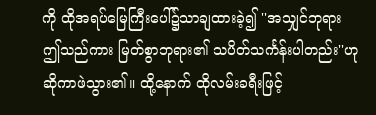ကို ထိုအရပ်မြေကြီးပေါ်၌သာချထားခဲ့၍ ''အသျှင်ဘုရား ဤသည်ကား မြတ်စွာဘုရား၏ သပိတ်သင်္ကန်းပါတည်း''ဟု ဆိုကာဖဲသွား၏။ ထို့နောက် ထိုလမ်းခရီးဖြင့်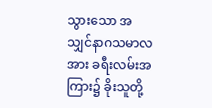သွားသော အသျှင်နာဂသမာလအား ခရီးလမ်းအကြား၌ ခိုးသူတို့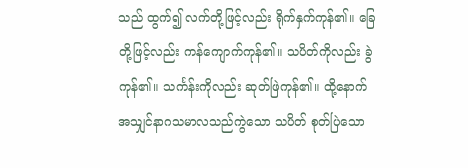သည် ထွက်၍ လက်တို့ဖြင့်လည်း ရိုက်နှက်ကုန်၏။ ခြေတို့ဖြင့်လည်း ကန်ကျောက်ကုန်၏။ သပိတ်ကိုလည်း ခွဲကုန်၏။ သင်္ကန်းကိုလည်း ဆုတ်ဖြဲကုန်၏။ ထို့နောက် အသျှင်နာဂသမာလသည်ကွဲသော သပိတ် စုတ်ပြဲသော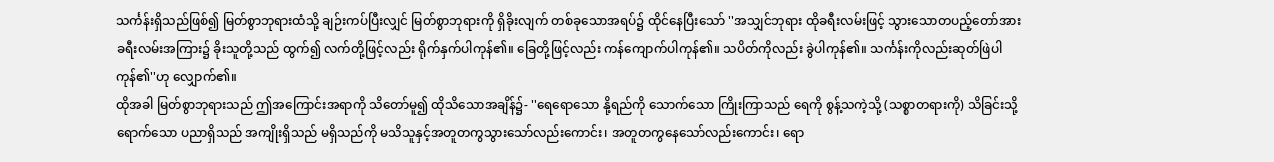သင်္ကန်းရှိသည်ဖြစ်၍ မြတ်စွာဘုရားထံသို့ ချဉ်းကပ်ပြီးလျှင် မြတ်စွာဘုရားကို ရှိခိုးလျက် တစ်ခုသောအရပ်၌ ထိုင်နေပြီးသော် ''အသျှင်ဘုရား ထိုခရီးလမ်းဖြင့် သွားသောတပည့်တော်အား ခရီးလမ်းအကြား၌ ခိုးသူတို့သည် ထွက်၍ လက်တို့ဖြင့်လည်း ရိုက်နှက်ပါကုန်၏။ ခြေတို့ဖြင့်လည်း ကန်ကျောက်ပါကုန်၏။ သပိတ်ကိုလည်း ခွဲပါကုန်၏။ သင်္ကန်းကိုလည်းဆုတ်ဖြဲပါကုန်၏''ဟု လျှောက်၏။
ထိုအခါ မြတ်စွာဘုရားသည် ဤအကြောင်းအရာကို သိတော်မူ၍ ထိုသိသောအချိန်၌- ''ရေရောသော နို့ရည်ကို သောက်သော ကြိုးကြာသည် ရေကို စွန့်သကဲ့သို့ (သစ္စာတရားကို) သိခြင်းသို့ ရောက်သော ပညာရှိသည် အကျိုးရှိသည် မရှိသည်ကို မသိသူနှင့်အတူတကွသွားသော်လည်းကောင်း၊ အတူတကွနေသော်လည်းကောင်း၊ ရော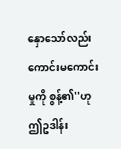နှောသော်လည်းကောင်းမကောင်းမှုကို စွန့်၏''ဟု ဤဥဒါန်း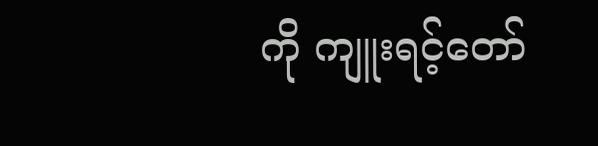ကို ကျူးရင့်တော်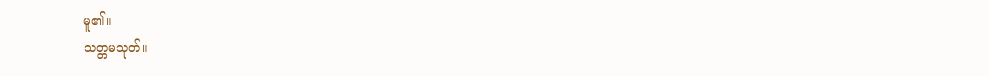မူ၏။
သတ္တမသုတ်။